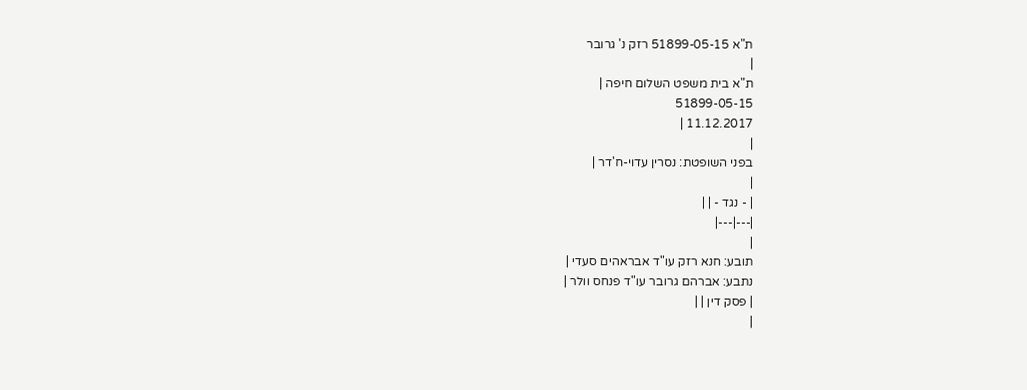ת"א 51899-05-15 רזק נ' גרובר
|
ת"א בית משפט השלום חיפה |
51899-05-15
11.12.2017 |
|
בפני השופטת: נסרין עדוי-ח'דר |
|
| - נגד - | |
|---|---|
|
תובע: חנא רזק עו"ד אבראהים סעדי |
נתבע: אברהם גרובר עו"ד פנחס וולר |
| פסק דין | |
|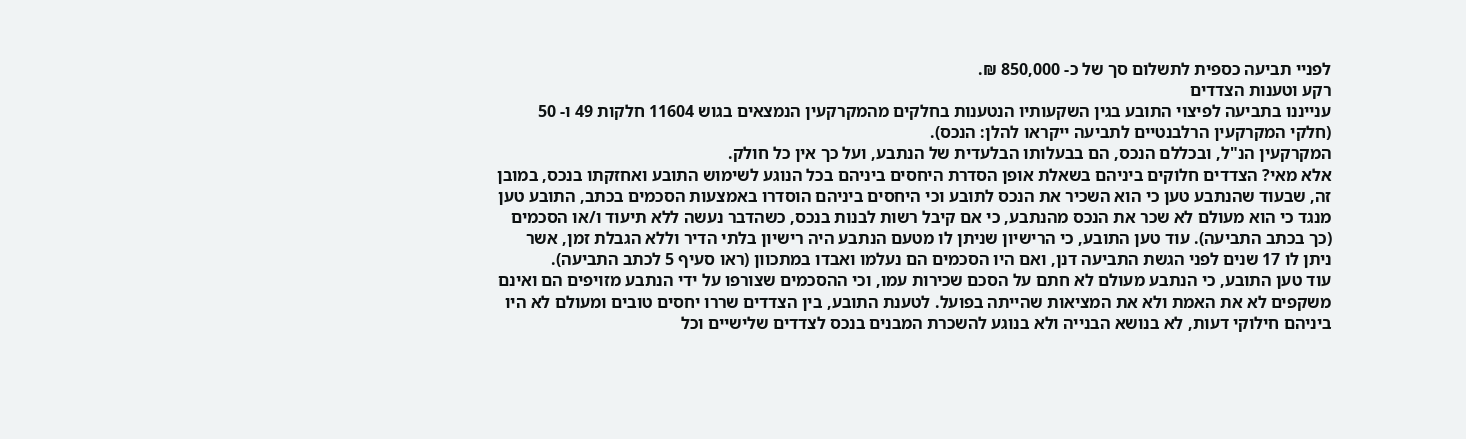לפניי תביעה כספית לתשלום סך של כ- 850,000 ₪.
רקע וטענות הצדדים
ענייננו בתביעה לפיצוי התובע בגין השקעותיו הנטענות בחלקים מהמקרקעין הנמצאים בגוש 11604 חלקות 49 ו- 50 (חלקי המקרקעין הרלבנטיים לתביעה ייקראו להלן: הנכס).
המקרקעין הנ"ל, ובכללם הנכס, הם בבעלותו הבלעדית של הנתבע, ועל כך אין כל חולק.
אלא מאי? הצדדים חלוקים ביניהם בשאלת אופן הסדרת היחסים ביניהם בכל הנוגע לשימוש התובע ואחזקתו בנכס, במובן זה, שבעוד שהנתבע טען כי הוא השכיר את הנכס לתובע וכי היחסים ביניהם הוסדרו באמצעות הסכמים בכתב, התובע טען מנגד כי הוא מעולם לא שכר את הנכס מהנתבע, כי אם קיבל רשות לבנות בנכס, כשהדבר נעשה ללא תיעוד ו/או הסכמים (כך בכתב התביעה). עוד טען התובע, כי הרישיון שניתן לו מטעם הנתבע היה רישיון בלתי הדיר וללא הגבלת זמן, אשר ניתן לו 17 שנים לפני הגשת התביעה דנן, ואם היו הסכמים הם נעלמו ואבדו במתכוון (ראו סעיף 5 לכתב התביעה).
עוד טען התובע, כי הנתבע מעולם לא חתם על הסכם שכירות עמו, וכי ההסכמים שצורפו על ידי הנתבע מזויפים הם ואינם משקפים לא את האמת ולא את המציאות שהייתה בפועל. לטענת התובע, בין הצדדים שררו יחסים טובים ומעולם לא היו ביניהם חילוקי דעות, לא בנושא הבנייה ולא בנוגע להשכרת המבנים בנכס לצדדים שלישיים וכל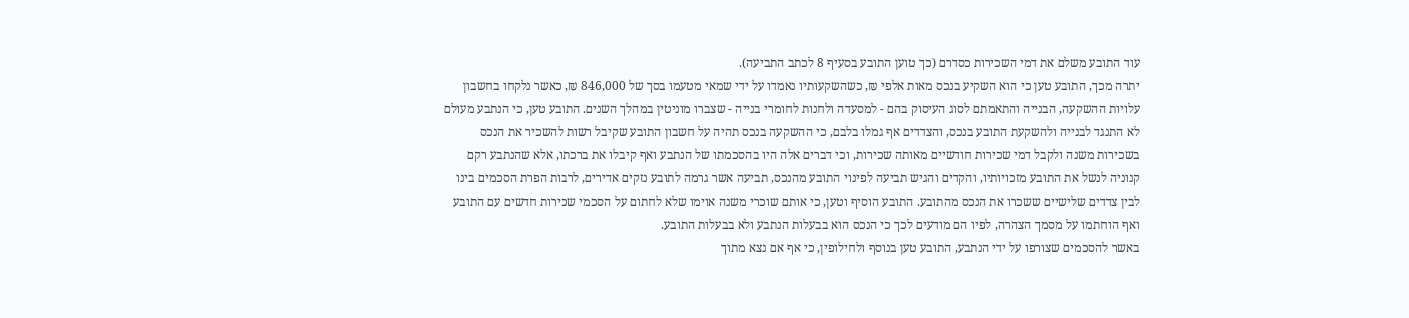עוד התובע משלם את דמי השכירות כסדרם (כך טוען התובע בסעיף 8 לכתב התביעה).
יתרה מכך, התובע טען כי הוא השקיע בנכס מאות אלפי ₪, כשהשקעותיו נאמדו על ידי שמאי מטעמו בסך של 846,000 ₪, כאשר נלקחו בחשבון עלויות ההשקעה, הבנייה והתאמתם לסוג העיסוק בהם - למסעדה ולחנות לחומרי בנייה - שצברו מוניטין במהלך השנים. התובע טען, כי הנתבע מעולם לא התנגד לבנייה ולהשקעת התובע בנכס, והצדדים אף גמלו בלבם, כי ההשקעה בנכס תהיה על חשבון התובע שקיבל רשות להשכיר את הנכס בשכירות משנה ולקבל דמי שכירות חודשיים מאותה שכירות, וכי דברים אלה היו בהסכמתו של הנתבע ואף קיבלו את ברכתו, אלא שהנתבע רקם קנוניה לנשל את התובע מזכויותיו, והקדים והגיש תביעה לפינוי התובע מהנכס, תביעה אשר גרמה לתובע נזקים אדירים, לרבות הפרת הסכמים בינו לבין צדדים שלישיים ששכרו את הנכס מהתובע. התובע הוסיף וטען, כי אותם שוכרי משנה אוימו שלא לחתום על הסכמי שכירות חדשים עם התובע ואף הוחתמו על מסמך הצהרה, לפיו הם מודעים לכך כי הנכס הוא בבעלות הנתבע ולא בבעלות התובע.
באשר להסכמים שצורפו על ידי הנתבע, התובע טען בנוסף ולחילופין, כי אף אם נצא מתוך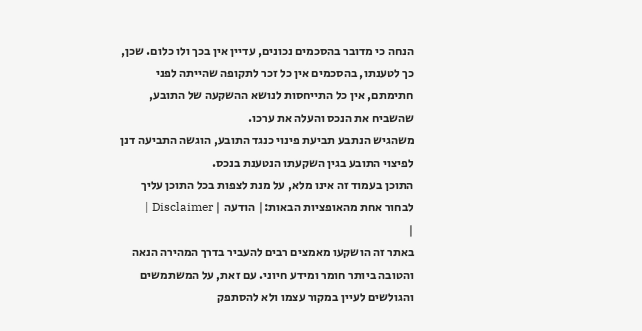הנחה כי מדובר בהסכמים נכונים, עדיין אין בכך ולו כלום. שכן, כך לטענתו, בהסכמים אין כל זכר לתקופה שהייתה לפני חתימתם, אין כל התייחסות לנושא ההשקעה של התובע, שהשביח את הנכס והעלה את ערכו.
משהגיש הנתבע תביעת פינוי כנגד התובע, הוגשה התביעה דנן לפיצוי התובע בגין השקעתו הנטענת בנכס.
התוכן בעמוד זה אינו מלא, על מנת לצפות בכל התוכן עליך לבחור אחת מהאופציות הבאות:| הודעה | Disclaimer |
|
באתר זה הושקעו מאמצים רבים להעביר בדרך המהירה הנאה והטובה ביותר חומר ומידע חיוני. עם זאת, על המשתמשים והגולשים לעיין במקור עצמו ולא להסתפק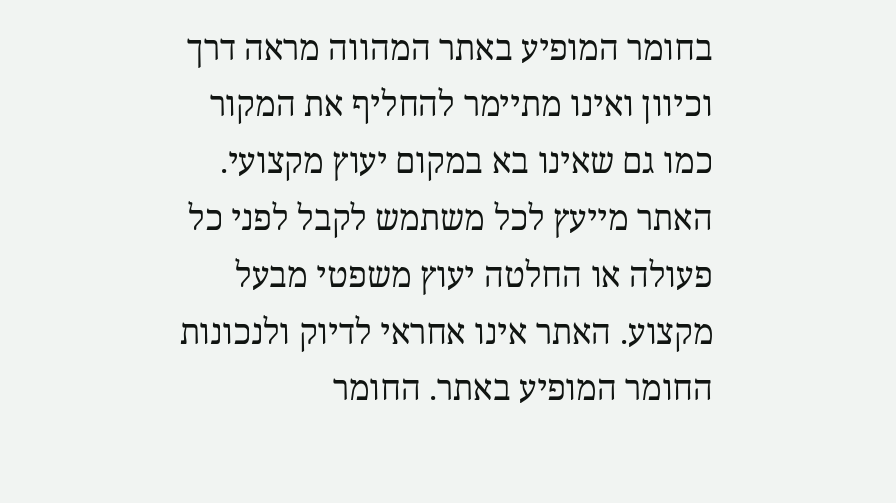בחומר המופיע באתר המהווה מראה דרך וכיוון ואינו מתיימר להחליף את המקור כמו גם שאינו בא במקום יעוץ מקצועי. האתר מייעץ לכל משתמש לקבל לפני כל פעולה או החלטה יעוץ משפטי מבעל מקצוע. האתר אינו אחראי לדיוק ולנכונות החומר המופיע באתר. החומר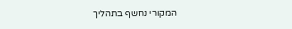המקורי נחשף בתהליך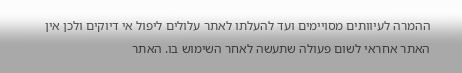ההמרה לעיוותים מסויימים ועד להעלתו לאתר עלולים ליפול אי דיוקים ולכן אין האתר אחראי לשום פעולה שתעשה לאחר השימוש בו. האתר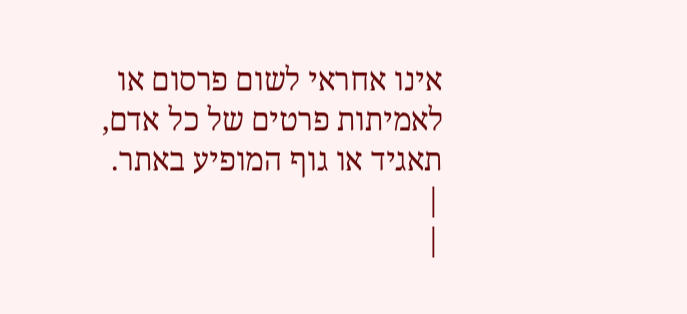אינו אחראי לשום פרסום או לאמיתות פרטים של כל אדם, תאגיד או גוף המופיע באתר. |
|